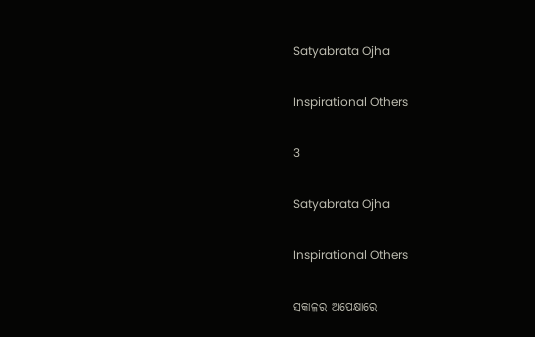Satyabrata Ojha

Inspirational Others

3

Satyabrata Ojha

Inspirational Others

ସକାଳର ଅପେକ୍ଷାରେ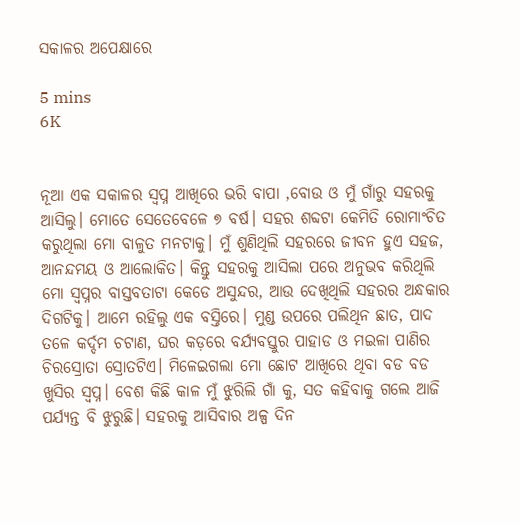ସକାଳର ଅପେକ୍ଷାରେ

5 mins
6K


ନୂଆ ଏକ ସକାଳର ସ୍ଵପ୍ନ ଆଖିରେ ଭରି ବାପା ,ବୋଉ ଓ ମୁଁ ଗାଁରୁ ସହରକୁ ଆସିଲୁ। ମୋତେ ସେତେବେଳେ ୭ ବର୍ଷ। ସହର ଶବ୍ଦଟା କେମିତି ରୋମାଂଚିତ କରୁଥିଲା ମୋ ବାଳୁତ ମନଟାକୁ। ମୁଁ ଶୁଣିଥିଲି ସହରରେ ଜୀବନ ହୁଏ ସହଜ, ଆନନ୍ଦମୟ ଓ ଆଲୋକିତ। କିନ୍ତୁ ସହରକୁ ଆସିଲା ପରେ ଅନୁଭବ କରିଥିଲି ମୋ ସ୍ୱପ୍ନର ବାସ୍ତବତାଟା କେଡେ ଅସୁନ୍ଦର, ଆଉ ଦେଖିଥିଲି ସହରର ଅନ୍ଧକାର ଦିଗଟିକୁ। ଆମେ ରହିଲୁ ଏକ ବସ୍ତିରେ। ମୁଣ୍ଡ ଉପରେ ପଲିଥିନ ଛାତ, ପାଦ ତଳେ କର୍ଦ୍ଦମ ଚଟାଣ, ଘର କଡ଼ରେ ବର୍ଯ୍ୟବସ୍ତୁର ପାହାଡ ଓ ମଇଳା ପାଣିର ଚିରସ୍ରୋତା ସ୍ରୋତଟିଏ। ମିଳେଇଗଲା ମୋ ଛୋଟ ଆଖିରେ ଥିବା ବଡ ବଡ ଖୁସିର ସ୍ଵପ୍ନ। ବେଶ କିଛି କାଳ ମୁଁ ଝୁରିଲି ଗାଁ କୁ, ସତ କହିବାକୁ ଗଲେ ଆଜି ପର୍ଯ୍ୟନ୍ତ ବି ଝୁରୁଛି। ସହରକୁ ଆସିବାର ଅଳ୍ପ ଦିନ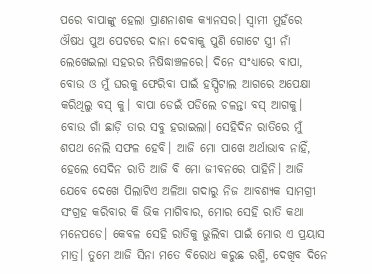ପରେ ବାପାଙ୍କୁ ହେଲା ପ୍ରାଣନାଶକ କ୍ୟାନସର। ସ୍ଵାମୀ ମୁହଁରେ ଔଷଧ ପୁଅ ପେଟରେ ଦାନା ଦେବାକୁ ପୁଣି ଗୋଟେ ସ୍ତ୍ରୀ ନାଁ ଲେଖେଇଲା ସହରର ନିଷିଦ୍ଧାଞ୍ଚଳରେ। ଦିନେ ସଂଧ୍ୟାରେ ବାପା, ବୋଉ ଓ ମୁଁ ଘରକୁ ଫେରିବା ପାଇଁ ହସ୍ପିଟାଲ ଆଗରେ ଅପେକ୍ଷା କରିଥିଲୁ ବସ୍ କୁ। ବାପା ଡେଇଁ ପଡିଲେ ଚଳନ୍ତା ବସ୍ ଆଗକୁ। ବୋଉ ଗାଁ ଛାଡ଼ି ତାର ସବୁ ହରାଇଲା। ସେହିଦିନ ରାତିରେ ମୁଁ ଶପଥ ନେଲି ସଫଳ ହେବି। ଆଜି ମୋ ପାଖେ ଅର୍ଥାଭାବ ନାହିଁ, ହେଲେ ସେଦିନ ରାତି ଆଜି ବି ମୋ ଜୀବନରେ ପାହିନି। ଆଜି ଯେବେ ଦେଖେ ପିଲାଟିଏ ଅଳିଆ ଗଦାରୁ ନିଜ ଆବଶ୍ୟକ ସାମଗ୍ରୀ ସଂଗ୍ରହ କରିବାର କି ଭିକ ମାଗିବାର, ମୋର ସେହି ରାତି କଥା ମନେପଡେ। କେବଳ ସେହି ରାତିକୁ ଭୁଲିବା ପାଇଁ ମୋର ଏ ପ୍ରୟାସ ମାତ୍ର। ତୁମେ ଆଜି ସିନା ମତେ ବିରୋଧ କରୁଛ ରଶ୍ମି, ଦେଖିବ ଦିନେ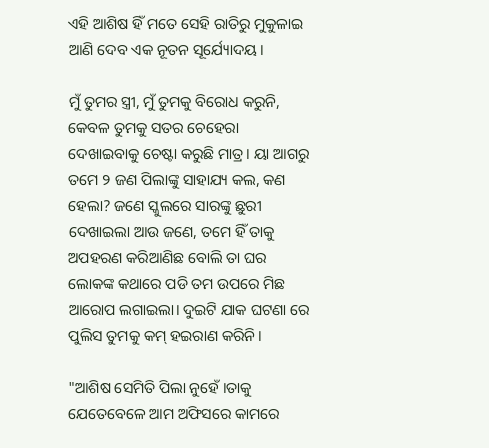ଏହି ଆଶିଷ ହିଁ ମତେ ସେହି ରାତିରୁ ମୁକୁଳାଇ ଆଣି ଦେବ ଏକ ନୂତନ ସୂର୍ଯ୍ୟୋଦୟ।

ମୁଁ ତୁମର ସ୍ତ୍ରୀ, ମୁଁ ତୁମକୁ ବିରୋଧ କରୁନି, କେବଳ ତୁମକୁ ସତର ଚେହେରା ଦେଖାଇବାକୁ ଚେଷ୍ଟା କରୁଛି ମାତ୍ର। ୟା ଆଗରୁ ତମେ ୨ ଜଣ ପିଲାଙ୍କୁ ସାହାଯ୍ୟ କଲ, କଣ ହେଲା? ଜଣେ ସ୍କୁଲରେ ସାରଙ୍କୁ ଛୁରୀ ଦେଖାଇଲା ଆଉ ଜଣେ, ତମେ ହିଁ ତାକୁ ଅପହରଣ କରିଆଣିଛ ବୋଲି ତା ଘର ଲୋକଙ୍କ କଥାରେ ପଡି ତମ ଉପରେ ମିଛ ଆରୋପ ଲଗାଇଲା। ଦୁଇଟି ଯାକ ଘଟଣା ରେ ପୁଲିସ ତୁମକୁ କମ୍ ହଇରାଣ କରିନି।

"ଆଶିଷ ସେମିତି ପିଲା ନୁହେଁ ।ତାକୁ ଯେତେବେଳେ ଆମ ଅଫିସରେ କାମରେ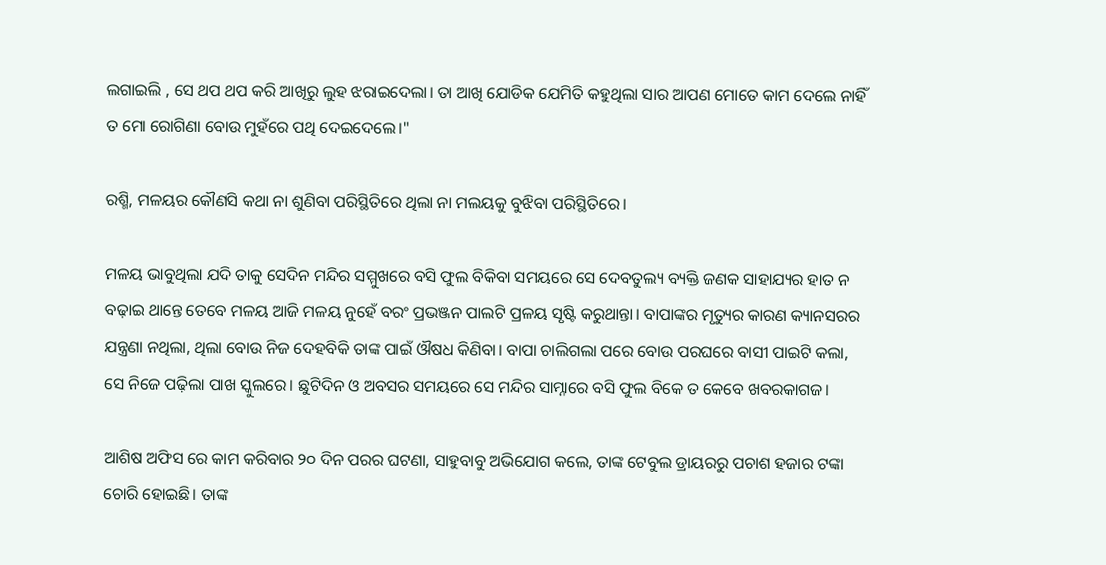ଲଗାଇଲି , ସେ ଥପ ଥପ କରି ଆଖିରୁ ଲୁହ ଝରାଇଦେଲା। ତା ଆଖି ଯୋଡିକ ଯେମିତି କହୁଥିଲା ସାର ଆପଣ ମୋତେ କାମ ଦେଲେ ନାହିଁ ତ ମୋ ରୋଗିଣା ବୋଉ ମୁହଁରେ ପଥି ଦେଇଦେଲେ।"

ରଶ୍ମି, ମଳୟର କୌଣସି କଥା ନା ଶୁଣିବା ପରିସ୍ଥିତିରେ ଥିଲା ନା ମଲୟକୁ ବୁଝିବା ପରିସ୍ଥିତିରେ।

ମଳୟ ଭାବୁଥିଲା ଯଦି ତାକୁ ସେଦିନ ମନ୍ଦିର ସମ୍ମୁଖରେ ବସି ଫୁଲ ବିକିବା ସମୟରେ ସେ ଦେବତୁଲ୍ୟ ବ୍ୟକ୍ତି ଜଣକ ସାହାଯ୍ୟର ହାତ ନ ବଢ଼ାଇ ଥାନ୍ତେ ତେବେ ମଳୟ ଆଜି ମଳୟ ନୁହେଁ ବରଂ ପ୍ରଭଞ୍ଜନ ପାଲଟି ପ୍ରଳୟ ସୃଷ୍ଟି କରୁଥାନ୍ତା। ବାପାଙ୍କର ମୃତ୍ୟୁର କାରଣ କ୍ୟାନସରର ଯନ୍ତ୍ରଣା ନଥିଲା, ଥିଲା ବୋଉ ନିଜ ଦେହବିକି ତାଙ୍କ ପାଇଁ ଔଷଧ କିଣିବା। ବାପା ଚାଲିଗଲା ପରେ ବୋଉ ପରଘରେ ବାସୀ ପାଇଟି କଲା, ସେ ନିଜେ ପଢ଼ିଲା ପାଖ ସ୍କୁଲରେ। ଛୁଟିଦିନ ଓ ଅବସର ସମୟରେ ସେ ମନ୍ଦିର ସାମ୍ନାରେ ବସି ଫୁଲ ବିକେ ତ କେବେ ଖବରକାଗଜ।

ଆଶିଷ ଅଫିସ ରେ କାମ କରିବାର ୨୦ ଦିନ ପରର ଘଟଣା, ସାହୁବାବୁ ଅଭିଯୋଗ କଲେ, ତାଙ୍କ ଟେବୁଲ ଡ୍ରାୟରରୁ ପଚାଶ ହଜାର ଟଙ୍କା ଚୋରି ହୋଇଛି। ତାଙ୍କ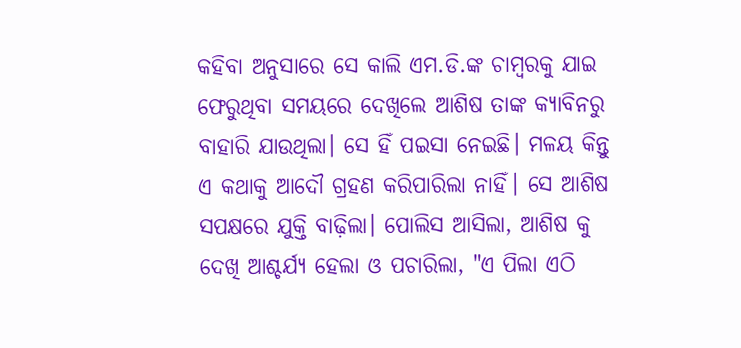କହିବା ଅନୁସାରେ ସେ କାଲି ଏମ.ଡି.ଙ୍କ ଚାମ୍ବରକୁ ଯାଇ ଫେରୁଥିବା ସମୟରେ ଦେଖିଲେ ଆଶିଷ ତାଙ୍କ କ୍ୟାବିନରୁ ବାହାରି ଯାଉଥିଲା। ସେ ହିଁ ପଇସା ନେଇଛି। ମଳୟ କିନ୍ତୁ ଏ କଥାକୁ ଆଦୌ ଗ୍ରହଣ କରିପାରିଲା ନାହିଁ। ସେ ଆଶିଷ ସପକ୍ଷରେ ଯୁକ୍ତି ବାଢ଼ିଲା। ପୋଲିସ ଆସିଲା, ଆଶିଷ କୁ ଦେଖି ଆଶ୍ଚର୍ଯ୍ୟ ହେଲା ଓ ପଚାରିଲା, "ଏ ପିଲା ଏଠି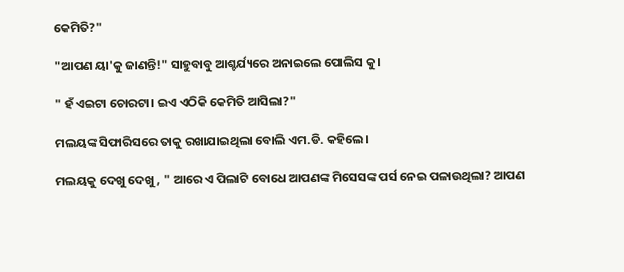କେମିତି?"

"ଆପଣ ୟା'କୁ ଜାଣନ୍ତି!" ସାହୁବାବୁ ଆଶ୍ଚର୍ଯ୍ୟରେ ଅନାଇଲେ ପୋଲିସ କୁ।

" ହଁ ଏଇଟା ଚୋରଟା। ଇଏ ଏଠିକି କେମିତି ଆସିଲା?"

ମଲୟଙ୍କ ସିଫାରିସରେ ତାକୁ ରଖାଯାଇଥିଲା ବୋଲି ଏମ.ଡି. କହିଲେ।

ମଲୟକୁ ଦେଖୁ ଦେଖୁ, " ଆରେ ଏ ପିଲାଟି ବୋଧେ ଆପଣଙ୍କ ମିସେସଙ୍କ ପର୍ସ ନେଇ ପଳାଉଥିଲା? ଆପଣ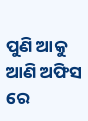ପୁଣି ଆକୁ ଆଣି ଅଫିସ ରେ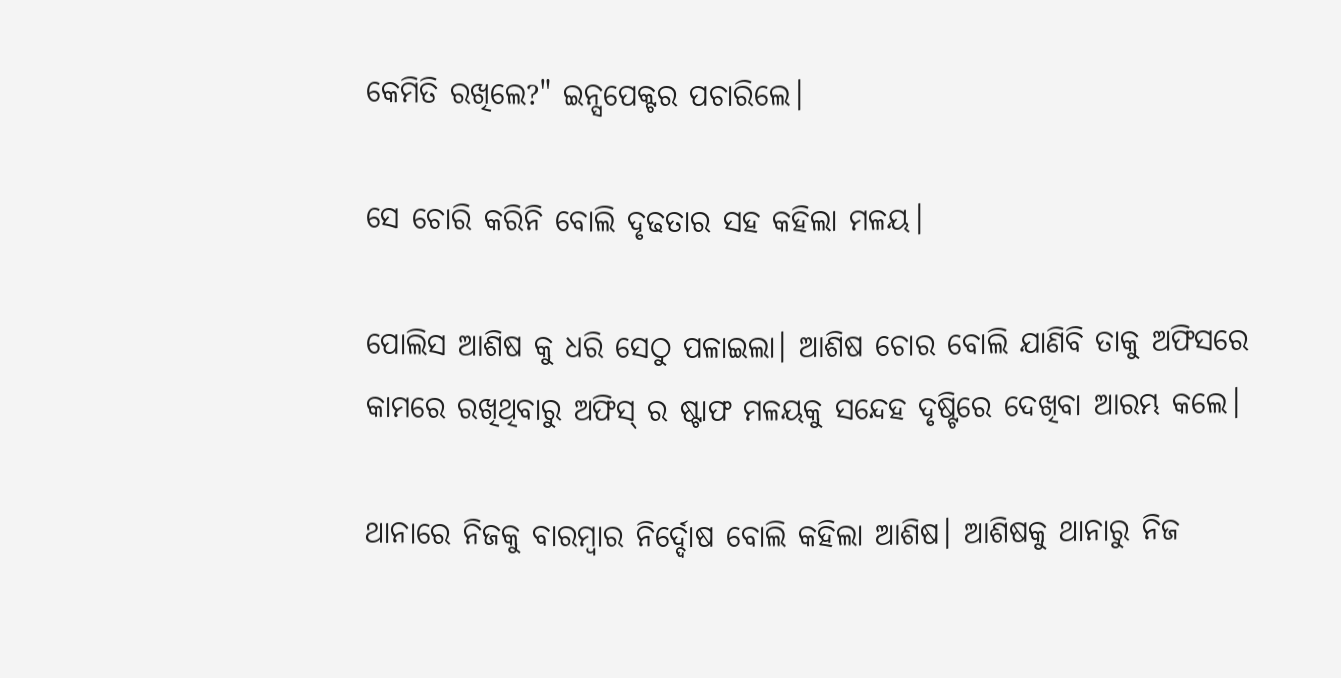କେମିତି ରଖିଲେ?" ଇନ୍ସପେକ୍ଟର ପଚାରିଲେ।

ସେ ଚୋରି କରିନି ବୋଲି ଦୃଢତାର ସହ କହିଲା ମଳୟ।

ପୋଲିସ ଆଶିଷ କୁ ଧରି ସେଠୁ ପଳାଇଲା। ଆଶିଷ ଚୋର ବୋଲି ଯାଣିବି ତାକୁ ଅଫିସରେ କାମରେ ରଖିଥିବାରୁ ଅଫିସ୍ ର ଷ୍ଟାଫ ମଳୟକୁ ସନ୍ଦେହ ଦୃଷ୍ଟିରେ ଦେଖିବା ଆରମ୍ଭ କଲେ।

ଥାନାରେ ନିଜକୁ ବାରମ୍ବାର ନିର୍ଦ୍ଦୋଷ ବୋଲି କହିଲା ଆଶିଷ। ଆଶିଷକୁ ଥାନାରୁ ନିଜ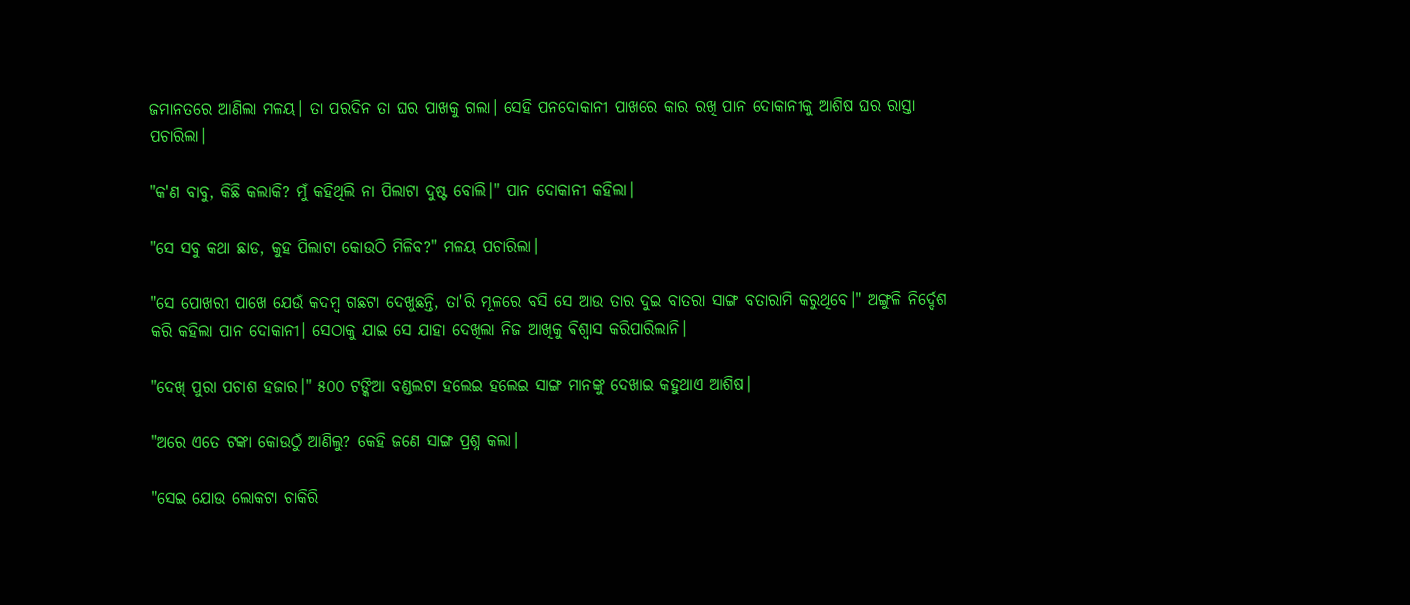ଜମାନତରେ ଆଣିଲା ମଳୟ। ତା ପରଦିନ ତା ଘର ପାଖକୁ ଗଲା। ସେହି ପନଦୋକାନୀ ପାଖରେ କାର ରଖି ପାନ ଦୋକାନୀକୁ ଆଶିଷ ଘର ରାସ୍ତା ପଚାରିଲା।

"କ'ଣ ବାବୁ, କିଛି କଲାକି? ମୁଁ କହିଥିଲି ନା ପିଲାଟା ଦୁଷ୍ଟ ବୋଲି।" ପାନ ଦୋକାନୀ କହିଲା।

"ସେ ସବୁ କଥା ଛାଡ, କୁହ ପିଲାଟା କୋଉଠି ମିଳିବ?" ମଳୟ ପଚାରିଲା।

"ସେ ପୋଖରୀ ପାଖେ ଯେଉଁ କଦମ୍ବ ଗଛଟା ଦେଖୁଛନ୍ତି, ତା'ରି ମୂଳରେ ବସି ସେ ଆଉ ତାର ଦୁଇ ବାତରା ସାଙ୍ଗ ବତାରାମି କରୁଥିବେ।" ଅଙ୍ଗୁଳି ନିର୍ଦ୍ଦେଶ କରି କହିଲା ପାନ ଦୋକାନୀ। ସେଠାକୁ ଯାଇ ସେ ଯାହା ଦେଖିଲା ନିଜ ଆଖିକୁ ଵିଶ୍ଵାସ କରିପାରିଲାନି।

"ଦେଖ୍ ପୁରା ପଚାଶ ହଜାର।" ୫୦୦ ଟଙ୍କିଆ ବଣ୍ଡଲଟା ହଲେଇ ହଲେଇ ସାଙ୍ଗ ମାନଙ୍କୁ ଦେଖାଇ କହୁଥାଏ ଆଶିଷ।

"ଅରେ ଏତେ ଟଙ୍କା କୋଉଠୁଁ ଆଣିଲୁ? କେହି ଜଣେ ସାଙ୍ଗ ପ୍ରଶ୍ନ କଲା।

"ସେଇ ଯୋଉ ଲୋକଟା ଚାକିରି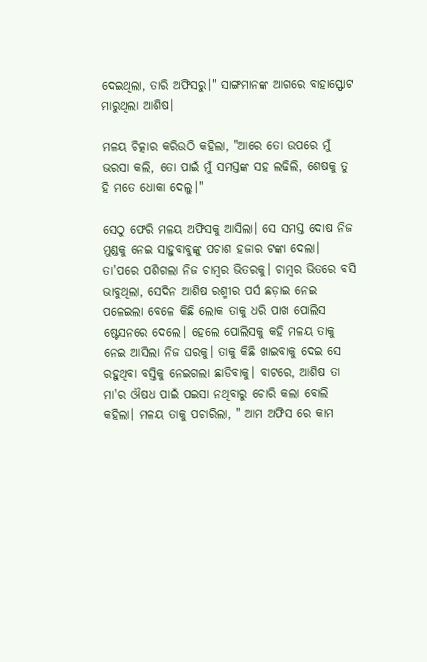ଦେଇଥିଲା, ତାରି ଅଫିସରୁ।" ସାଙ୍ଗମାନଙ୍କ ଆଗରେ ବାହାସ୍ଫୋଟ ମାରୁଥିଲା ଆଶିଷ।

ମଳୟ ଚିତ୍କାର କରିଉଠି କହିଲା, "ଆରେ ତୋ ଉପରେ ମୁଁ ଭରସା କଲି, ତୋ ପାଇଁ ମୁଁ ସମସ୍ତଙ୍କ ସହ ଲଢିଲି, ଶେଷକୁ ତୁ ହି ମତେ ଧୋକା ଦେଲୁ।"

ସେଠୁ ଫେରି ମଳୟ ଅଫିସକୁ ଆସିଲା। ସେ ସମସ୍ତ ଦୋଷ ନିଜ ମୁଣ୍ଡକୁ ନେଇ ସାହୁବାବୁଙ୍କୁ ପଚାଶ ହଜାର ଟଙ୍କା ଦେଲା। ତା'ପରେ ପଶିଗଲା ନିଜ ଚାମ୍ବର ଭିତରକୁ। ଚାମ୍ବର ଭିତରେ ବସି ଭାବୁଥିଲା, ସେଦିନ ଆଶିଷ ରଶ୍ମୀର ପର୍ସ ଛଡ଼ାଇ ନେଇ ପଳେଇଲା ବେଳେ କିଛି ଲୋକ ତାକୁ ଧରି ପାଖ ପୋଲିସ ଷ୍ଟେସନରେ ଦେଲେ। ହେଲେ ପୋଲିସକୁ କହି ମଳୟ ତାକୁ ନେଇ ଆସିଲା ନିଜ ଘରକୁ। ତାକୁ କିଛି ଖାଇବାକୁ ଦେଇ ସେ ରହୁଥିବା ବସ୍ତିକୁ ନେଇଗଲା ଛାଡିବାକୁ। ବାଟରେ, ଆଶିଷ ତା ମା'ର ଔଷଧ ପାଇଁ ପଇସା ନଥିବାରୁ ଚୋରି କଲା ବୋଲି କହିଲା। ମଳୟ ତାକୁ ପଚାରିଲା, " ଆମ ଅଫିସ ରେ କାମ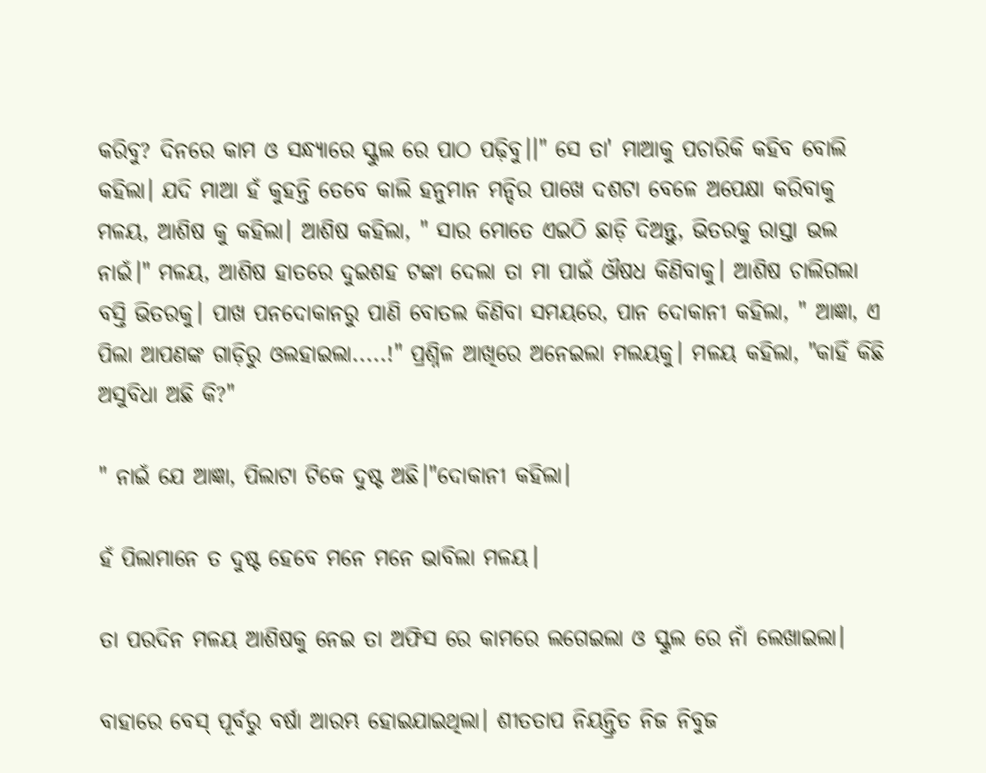କରିବୁ? ଦିନରେ କାମ ଓ ସନ୍ଧ୍ୟାରେ ସ୍କୁଲ ରେ ପାଠ ପଢ଼ିବୁ।।" ସେ ତା' ମାଆକୁ ପଚାରିକି କହିବ ବୋଲି କହିଲା। ଯଦି ମାଆ ହଁ କୁହନ୍ତି ତେବେ କାଲି ହନୁମାନ ମନ୍ଦିର ପାଖେ ଦଶଟା ବେଳେ ଅପେକ୍ଷା କରିବାକୁ ମଳୟ, ଆଶିଷ କୁ କହିଲା। ଆଶିଷ କହିଲା, " ସାର ମୋତେ ଏଇଠି ଛାଡ଼ି ଦିଅନ୍ତୁ, ଭିତରକୁ ରାସ୍ତା ଭଲ ନାଇଁ।" ମଳୟ, ଆଶିଷ ହାତରେ ଦୁଇଶହ ଟଙ୍କା ଦେଲା ତା ମା ପାଇଁ ଔଷଧ କିଣିବାକୁ। ଆଶିଷ ଚାଲିଗଲା ବସ୍ତି ଭିତରକୁ। ପାଖ ପନଦୋକାନରୁ ପାଣି ବୋତଲ କିଣିବା ସମୟରେ, ପାନ ଦୋକାନୀ କହିଲା, " ଆଜ୍ଞା, ଏ ପିଲା ଆପଣଙ୍କ ଗାଡ଼ିରୁ ଓଲହାଇଲା.....!" ପ୍ରଶ୍ନିଳ ଆଖିରେ ଅନେଇଲା ମଲୟକୁ। ମଳୟ କହିଲା, "କାହିଁ କିଛି ଅସୁବିଧା ଅଛି କି?"

" ନାଇଁ ଯେ ଆଜ୍ଞା, ପିଲାଟା ଟିକେ ଦୁଷ୍ଟ ଅଛି।"ଦୋକାନୀ କହିଲା।

ହଁ ପିଲାମାନେ ତ ଦୁଷ୍ଟ ହେବେ ମନେ ମନେ ଭାବିଲା ମଳୟ।

ତା ପରଦିନ ମଳୟ ଆଶିଷକୁ ନେଇ ତା ଅଫିସ ରେ କାମରେ ଲଗେଇଲା ଓ ସ୍କୁଲ ରେ ନାଁ ଲେଖାଇଲା।

ବାହାରେ ବେସ୍ ପୂର୍ବରୁ ବର୍ଷା ଆରମ୍ଭ ହୋଇଯାଇଥିଲା। ଶୀତତାପ ନିୟନ୍ତ୍ରିତ ନିଜ ନିବୁଜ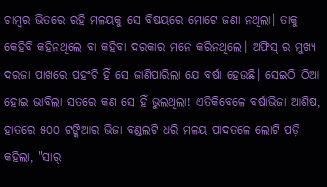ଚାମ୍ବର ଭିତରେ ରହି ମଳୟକୁ ସେ ବିଷୟରେ ମୋଟେ ଜଣା ନଥିଲା। ତାକୁ କେହିବି କହିନଥିଲେ ବା କହିବା ଦରକାର ମନେ କରିନଥିଲେ। ଅଫିସ୍ ର ମୁଖ୍ୟ ଦରଜା ପାଖରେ ପହଂଚି ହିଁ ସେ ଜାଣିପାରିଲା ଯେ ବର୍ଷା ହେଉଛି। ସେଇଠି ଠିଆ ହୋଇ ଭାବିଲା ସତରେ କଣ ସେ ହିଁ ଭୁଲଥିଲା! ଏତିକିବେଳେ ବର୍ଷାଭିଜା ଆଶିଷ, ହାତରେ ୫୦୦ ଟଙ୍କିଆର ଭିଜା ବଣ୍ଡଲଟି ଧରି ମଳୟ ପାଦତଳେ ଲୋଟି ପଡ଼ି କହିଲା, "ସାର୍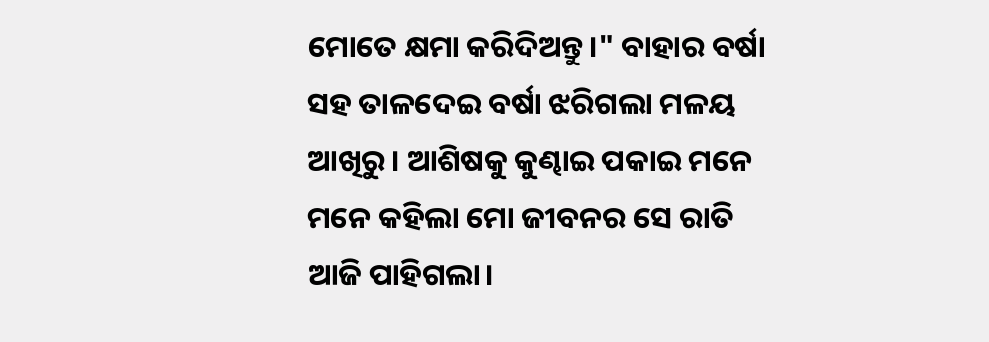ମୋତେ କ୍ଷମା କରିଦିଅନ୍ତୁ।" ବାହାର ବର୍ଷା ସହ ତାଳଦେଇ ବର୍ଷା ଝରିଗଲା ମଳୟ ଆଖିରୁ। ଆଶିଷକୁ କୁଣ୍ଢାଇ ପକାଇ ମନେ ମନେ କହିଲା ମୋ ଜୀବନର ସେ ରାତି ଆଜି ପାହିଗଲା।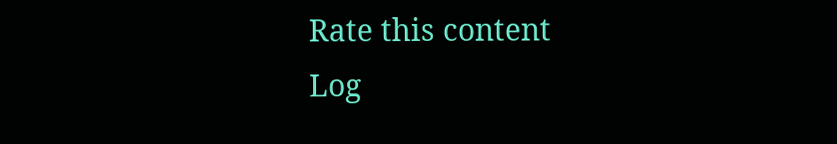Rate this content
Log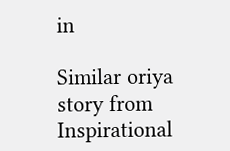in

Similar oriya story from Inspirational